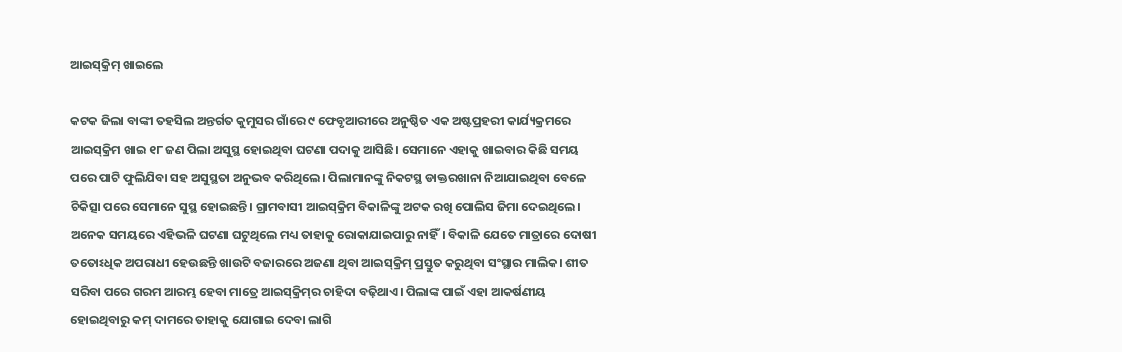ଆଇସ୍‌କ୍ରିମ୍‌ ଖାଇଲେ

କଟକ ଜିଲା ବାଙ୍କୀ ତହସିଲ ଅନ୍ତର୍ଗତ କୁମୁସର ଗାଁରେ ୯ ଫେବୃଆରୀରେ ଅନୁଷ୍ଠିତ ଏକ ଅଷ୍ଟପ୍ରହରୀ କାର୍ଯ୍ୟକ୍ରମରେ ଆଇସ୍‌କ୍ରିମ ଖାଇ ୧୮ ଜଣ ପିଲା ଅସୁସ୍ଥ ହୋଇଥିବା ଘଟଣା ପଦାକୁ ଆସିଛି। ସେମାନେ ଏହାକୁ ଖାଇବାର କିଛି ସମୟ ପରେ ପାଟି ଫୁଲିଯିବା ସହ ଅସୁସ୍ଥତା ଅନୁଭବ କରିଥିଲେ। ପିଲାମାନଙ୍କୁ ନିକଟସ୍ଥ ଡାକ୍ତରଖାନା ନିଆଯାଇଥିବା ବେଳେ ଚିକିତ୍ସା ପରେ ସେମାନେ ସୁସ୍ଥ ହୋଇଛନ୍ତି। ଗ୍ରାମବାସୀ ଆଇସ୍‌କ୍ରିମ ବିକାଳିଙ୍କୁ ଅଟକ ରଖି ପୋଲିସ ଜିମା ଦେଇଥିଲେ। ଅନେକ ସମୟରେ ଏହିଭଳି ଘଟଣା ଘଟୁଥିଲେ ମଧ୍ୟ ତାହାକୁ ରୋକାଯାଇପାରୁ ନାହିଁ। ବିକାଳି ଯେତେ ମାତ୍ରାରେ ଦୋଷୀ ତତୋଽଧିକ ଅପରାଧୀ ହେଉଛନ୍ତି ଖାଉଟି ବଜାରରେ ଅଜଣା ଥିବା ଆଇସ୍‌କ୍ରିମ୍‌ ପ୍ରସ୍ତୁତ କରୁଥିବା ସଂସ୍ଥାର ମାଲିକ। ଶୀତ ସରିବା ପରେ ଗରମ ଆରମ୍ଭ ହେବା ମାତ୍ରେ ଆଇସ୍‌କ୍ରିମ୍‌ର ଚାହିଦା ବଢ଼ିଥାଏ। ପିଲାଙ୍କ ପାଇଁ ଏହା ଆକର୍ଷଣୀୟ ହୋଇଥିବାରୁ କମ୍‌ ଦାମରେ ତାହାକୁ ଯୋଗାଇ ଦେବା ଲାଗି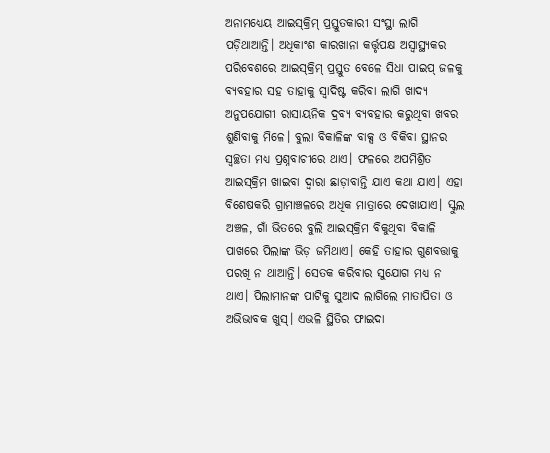ଅନାମଧ୍ୟେୟ ଆଇସ୍‌କ୍ରିମ୍‌ ପ୍ରସ୍ତୁତକାରୀ ସଂସ୍ଥା ଲାଗି ପଡ଼ିଥାଆନ୍ତି। ଅଧିକାଂଶ କାରଖାନା କର୍ତ୍ତୃପକ୍ଷ ଅସ୍ବାସ୍ଥ୍ୟକର ପରିବେଶରେ ଆଇସ୍‌କ୍ରିମ୍‌ ପ୍ରସ୍ତୁତ ବେଳେ ସିଧା ପାଇପ୍‌ ଜଳକୁ ବ୍ୟବହାର ସହ ତାହାକୁ ସ୍ବାଦିଷ୍ଟ କରିବା ଲାଗି ଖାଦ୍ୟ ଅନୁପଯୋଗୀ ରାସାୟନିକ ଦ୍ରବ୍ୟ ବ୍ୟବହାର କରୁଥିବା ଖବର ଶୁଣିବାକୁ ମିଳେ। ବୁଲା ବିକାଳିଙ୍କ ବାକ୍ସ ଓ ବିକିବା ସ୍ଥାନର ସ୍ବଚ୍ଛତା ମଧ୍ୟ ପ୍ରଶ୍ନବାଚୀରେ ଥାଏ। ଫଳରେ ଅପମିଶ୍ରିତ ଆଇସ୍‌କ୍ରିମ ଖାଇବା ଦ୍ୱାରା ଛାଡ଼ାବାନ୍ତି ଯାଏ କଥା ଯାଏ। ଏହା ବିଶେଷକରି ଗ୍ରାମାଞ୍ଚଳରେ ଅଧିକ ମାତ୍ରାରେ ଦେଖାଯାଏ। ସ୍କୁଲ ଅଞ୍ଚଳ, ଗାଁ ଭିତରେ ବୁଲି ଆଇସ୍‌କ୍ରିମ ବିକୁଥିବା ବିକାଳି ପାଖରେ ପିଲାଙ୍କ ଭିଡ଼ ଜମିଥାଏ। କେହି ତାହାର ଗୁଣବତ୍ତାକୁ ପରଖି ନ ଥାଆନ୍ତି। ସେତକ କରିବାର ସୁଯୋଗ ମଧ୍ୟ ନ ଥାଏ। ପିଲାମାନଙ୍କ ପାଟିକୁ ସୁଆଦ ଲାଗିଲେ ମାତାପିତା ଓ ଅଭିଭାବକ ଖୁସ୍‌। ଏଭଳି ସ୍ଥିତିର ଫାଇଦା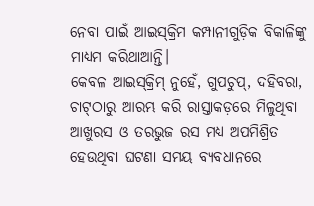ନେବା ପାଇଁ ଆଇସ୍‌କ୍ରିମ କମ୍ପାନୀଗୁଡ଼ିକ ବିକାଳିଙ୍କୁ ମାଧ୍ୟମ କରିଥାଆନ୍ତି।
କେବଳ ଆଇସ୍‌କ୍ରିମ୍‌ ନୁହେଁ, ଗୁପଚୁପ୍‌, ଦହିବରା, ଚାଟ୍‌ଠାରୁ ଆରମ୍ଭ କରି ରାସ୍ତାକଡ଼ରେ ମିଳୁଥିବା ଆଖୁରସ ଓ ତରଭୁଜ ରସ ମଧ୍ୟ ଅପମିଶ୍ରିତ ହେଉଥିବା ଘଟଣା ସମୟ ବ୍ୟବଧାନରେ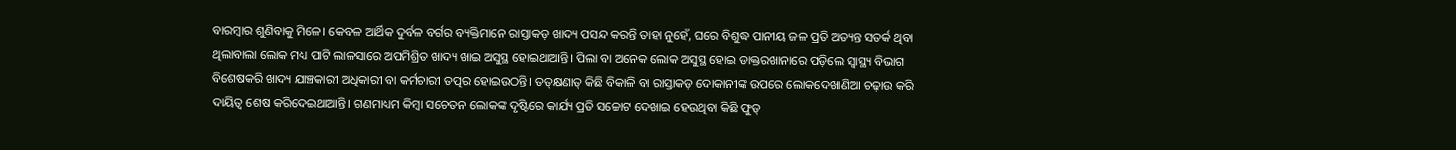ବାରମ୍ବାର ଶୁଣିବାକୁ ମିଳେ। କେବଳ ଆର୍ଥିକ ଦୁର୍ବଳ ବର୍ଗର ବ୍ୟକ୍ତିମାନେ ରାସ୍ତାକଡ଼ ଖାଦ୍ୟ ପସନ୍ଦ କରନ୍ତି ତାହା ନୁହେଁ, ଘରେ ବିଶୁଦ୍ଧ ପାନୀୟ ଜଳ ପ୍ରତି ଅତ୍ୟନ୍ତ ସତର୍କ ଥିବା ଥିଲାବାଲା ଲୋକ ମଧ୍ୟ ପାଟି ଲାଳସାରେ ଅପମିଶ୍ରିତ ଖାଦ୍ୟ ଖାଇ ଅସୁସ୍ଥ ହୋଇଥାଆନ୍ତି। ପିଲା ବା ଅନେକ ଲୋକ ଅସୁସ୍ଥ ହୋଇ ଡାକ୍ତରଖାନାରେ ପଡ଼ିଲେ ସ୍ବାସ୍ଥ୍ୟ ବିଭାଗ ବିଶେଷକରି ଖାଦ୍ୟ ଯାଞ୍ଚକାରୀ ଅଧିକାରୀ ବା କର୍ମଚାରୀ ତତ୍ପର ହୋଇଉଠନ୍ତି। ତତ୍‌କ୍ଷଣାତ୍‌ କିଛି ବିକାଳି ବା ରାସ୍ତାକଡ଼ ଦୋକାନୀଙ୍କ ଉପରେ ଲୋକଦେଖାଣିଆ ଚଢ଼ାଉ କରି ଦାୟିତ୍ୱ ଶେଷ କରିଦେଇଥାଆନ୍ତି। ଗଣମାଧ୍ୟମ କିମ୍ବା ସଚେତନ ଲୋକଙ୍କ ଦୃଷ୍ଟିରେ କାର୍ଯ୍ୟ ପ୍ରତି ସଚ୍ଚୋଟ ଦେଖାଇ ହେଉଥିବା କିଛି ଫୁଡ୍‌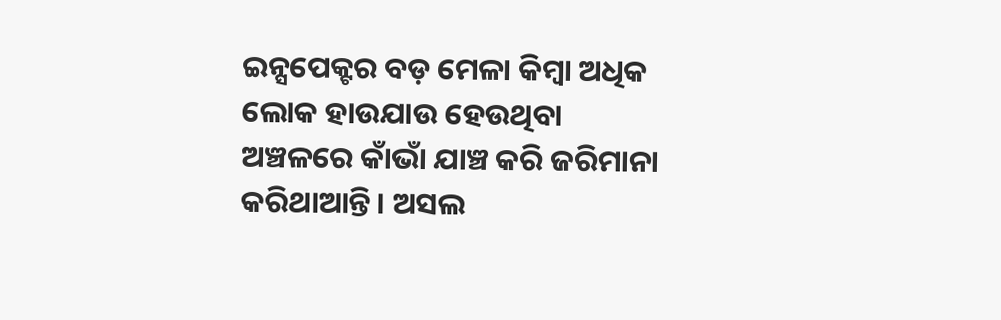ଇନ୍ସପେକ୍ଟର ବଡ଼ ମେଳା କିମ୍ବା ଅଧିକ ଲୋକ ହାଉଯାଉ ହେଉଥିବା ଅଞ୍ଚଳରେ କାଁଭାଁ ଯାଞ୍ଚ କରି ଜରିମାନା କରିଥାଆନ୍ତି। ଅସଲ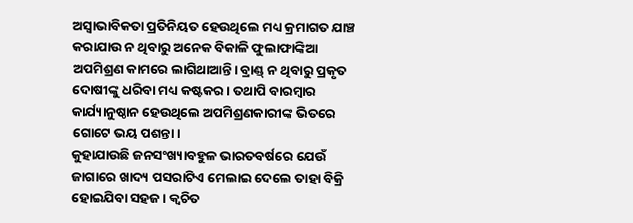ଅସ୍ବାଭାବିକତା ପ୍ରତିନିୟତ ହେଉଥିଲେ ମଧ୍ୟ କ୍ରମାଗତ ଯାଞ୍ଚ କରାଯାଉ ନ ଥିବାରୁ ଅନେକ ବିକାଳି ଫୁଲାଫାଙ୍କିଆ ଅପମିଶ୍ରଣ କାମରେ ଲାଗିଥାଆନ୍ତି। ବ୍ରାଣ୍ଡ୍‌ ନ ଥିବାରୁ ପ୍ରକୃତ ଦୋଷୀଙ୍କୁ ଧରିବା ମଧ୍ୟ କଷ୍ଟକର। ତଥାପି ବାରମ୍ବାର କାର୍ଯ୍ୟାନୁଷ୍ଠାନ ହେଉଥିଲେ ଅପମିଶ୍ରଣକାରୀଙ୍କ ଭିତରେ ଗୋଟେ ଭୟ ପଶନ୍ତା।
କୁହାଯାଉଛି ଜନସଂଖ୍ୟାବହୁଳ ଭାରତବର୍ଷରେ ଯେଉଁ ଜାଗାରେ ଖାଦ୍ୟ ପସରାଟିଏ ମେଲାଇ ଦେଲେ ତାହା ବିକ୍ରି ହୋଇଯିବା ସହଜ। କ୍ୱଚିତ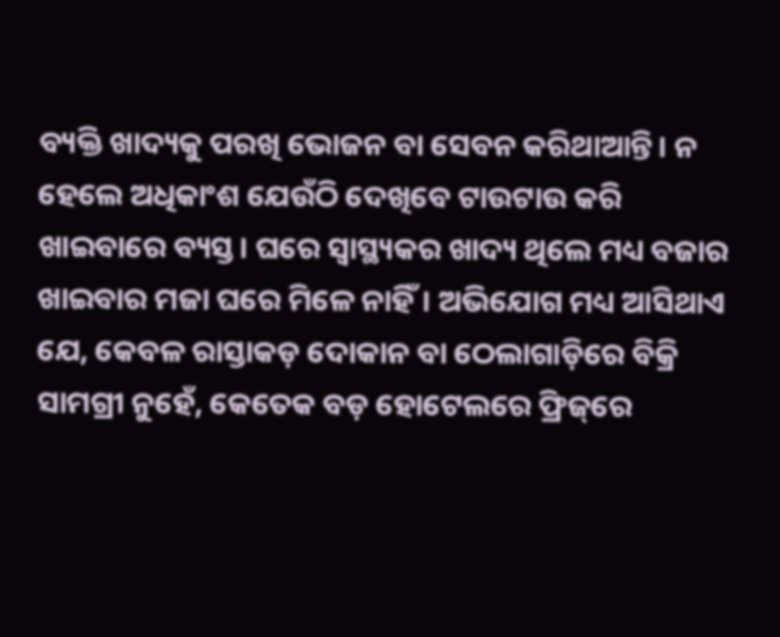ବ୍ୟକ୍ତି ଖାଦ୍ୟକୁ ପରଖି ଭୋଜନ ବା ସେବନ କରିଥାଆନ୍ତି। ନ ହେଲେ ଅଧିକାଂଶ ଯେଉଁଠି ଦେଖିବେ ଟାଉଟାଉ କରି ଖାଇବାରେ ବ୍ୟସ୍ତ। ଘରେ ସ୍ବାସ୍ଥ୍ୟକର ଖାଦ୍ୟ ଥିଲେ ମଧ୍ୟ ବଜାର ଖାଇବାର ମଜା ଘରେ ମିଳେ ନାହିଁ। ଅଭିଯୋଗ ମଧ୍ୟ ଆସିଥାଏ ଯେ, କେବଳ ରାସ୍ତାକଡ଼ ଦୋକାନ ବା ଠେଲାଗାଡ଼ିରେ ବିକ୍ରି ସାମଗ୍ରୀ ନୁହେଁ, କେତେକ ବଡ଼ ହୋଟେଲରେ ଫ୍ରିଜ୍‌ରେ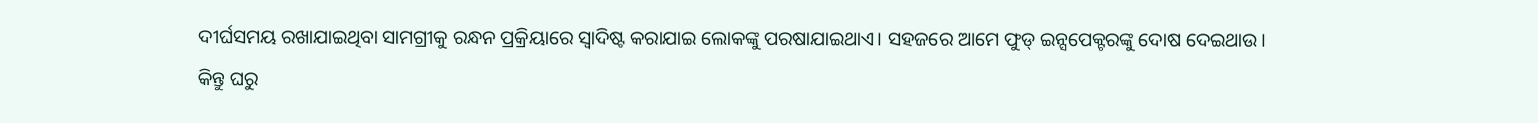ଦୀର୍ଘସମୟ ରଖାଯାଇଥିବା ସାମଗ୍ରୀକୁ ରନ୍ଧନ ପ୍ରକ୍ରିୟାରେ ସ୍ବାଦିଷ୍ଟ କରାଯାଇ ଲୋକଙ୍କୁ ପରଷାଯାଇଥାଏ। ସହଜରେ ଆମେ ଫୁଡ୍‌ ଇନ୍ସପେକ୍ଟରଙ୍କୁ ଦୋଷ ଦେଇଥାଉ। କିନ୍ତୁ ଘରୁ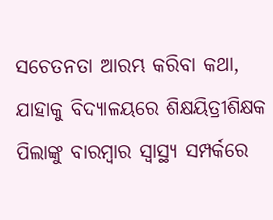ସଚେତନତା ଆରମ୍ଭ କରିବା କଥା, ଯାହାକୁ ବିଦ୍ୟାଳୟରେ ଶିକ୍ଷୟିତ୍ରୀଶିକ୍ଷକ ପିଲାଙ୍କୁ ବାରମ୍ବାର ସ୍ବାସ୍ଥ୍ୟ ସମ୍ପର୍କରେ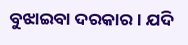ବୁଝାଇବା ଦରକାର। ଯଦି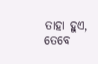ତାହା ହୁଏ, ତେବେ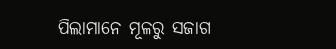ପିଲାମାନେ ମୂଳରୁ ସଜାଗ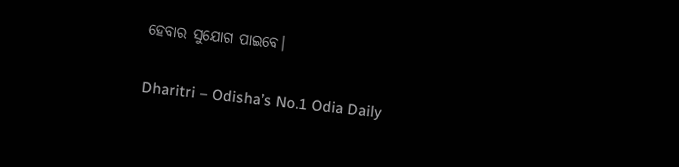ହେବାର ସୁଯୋଗ ପାଇବେ।

Dharitri – Odisha’s No.1 Odia Daily